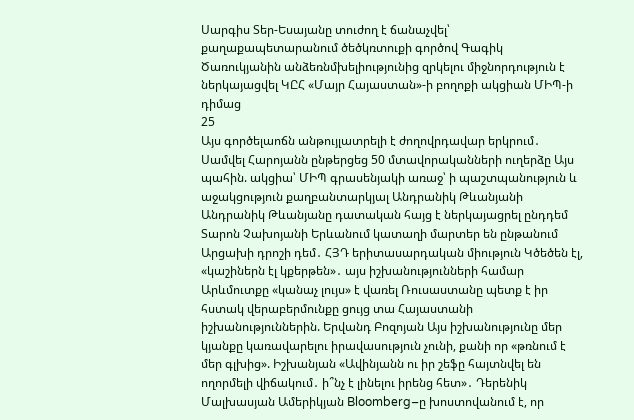Սարգիս Տեր-Եսայանը տուժող է ճանաչվել՝ քաղաքապետարանում ծեծկռտուքի գործով Գագիկ Ծառուկյանին անձեռնմխելիությունից զրկելու միջնորդություն է ներկայացվել ԿԸՀ «Մայր Հայաստան»-ի բողոքի ակցիան ՄԻՊ-ի դիմաց
25
Այս գործելաոճն անթույլատրելի է ժողովրդավար երկրում․ Սամվել Հարոյանն ընթերցեց 50 մտավորականների ուղերձը Այս պահին. ակցիա՝ ՄԻՊ գրասենյակի առաջ՝ ի պաշտպանություն և աջակցություն քաղբանտարկյալ Անդրանիկ Թևանյանի Անդրանիկ Թևանյանը դատական հայց է ներկայացրել ընդդեմ Տարոն Չախոյանի Երևանում կատաղի մարտեր են ընթանում Արցախի դրոշի դեմ․ ՀՅԴ երիտասարդական միություն Կծեծեն էլ, «կաշիներն էլ կքերթեն»․ այս իշխանությունների համար Արևմուտքը «կանաչ լույս» է վառել Ռուսաստանը պետք է իր հստակ վերաբերմունքը ցույց տա Հայաստանի իշխանություններին. Երվանդ Բոզոյան Այս իշխանությունը մեր կյանքը կառավարելու իրավասություն չունի, քանի որ «թռնում է մեր գլխից». Իշխանյան «Ավինյանն ու իր շեֆը հայտնվել են ողորմելի վիճակում․ ի՞նչ է լինելու իրենց հետ»․ Դերենիկ Մալխասյան Ամերիկյան Bloomberg–ը խոստովանում է, որ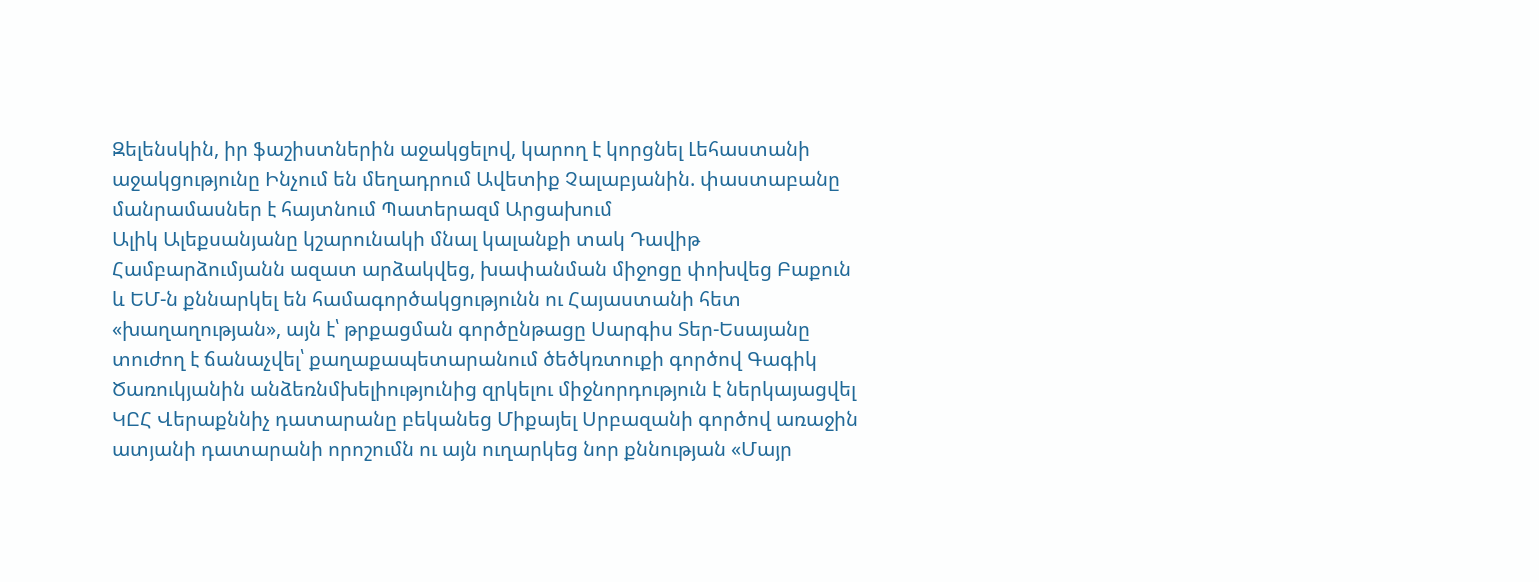Զելենսկին, իր ֆաշիստներին աջակցելով, կարող է կորցնել Լեհաստանի աջակցությունը Ինչում են մեղադրում Ավետիք Չալաբյանին. փաստաբանը մանրամասներ է հայտնում Պատերազմ Արցախում
Ալիկ Ալեքսանյանը կշարունակի մնալ կալանքի տակ Դավիթ Համբարձումյանն ազատ արձակվեց, խափանման միջոցը փոխվեց Բաքուն և ԵՄ-ն քննարկել են համագործակցությունն ու Հայաստանի հետ «խաղաղության», այն է՝ թրքացման գործընթացը Սարգիս Տեր-Եսայանը տուժող է ճանաչվել՝ քաղաքապետարանում ծեծկռտուքի գործով Գագիկ Ծառուկյանին անձեռնմխելիությունից զրկելու միջնորդություն է ներկայացվել ԿԸՀ Վերաքննիչ դատարանը բեկանեց Միքայել Սրբազանի գործով առաջին ատյանի դատարանի որոշումն ու այն ուղարկեց նոր քննության «Մայր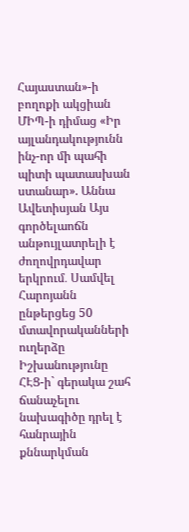Հայաստան»-ի բողոքի ակցիան ՄԻՊ-ի դիմաց «Իր այլանդակությունն ինչ-որ մի պահի պիտի պատասխան ստանար». Աննա Ավետիսյան Այս գործելաոճն անթույլատրելի է ժողովրդավար երկրում․ Սամվել Հարոյանն ընթերցեց 50 մտավորականների ուղերձը Իշխանությունը ՀԷՑ-ի` գերակա շահ ճանաչելու նախագիծը դրել է հանրային քննարկման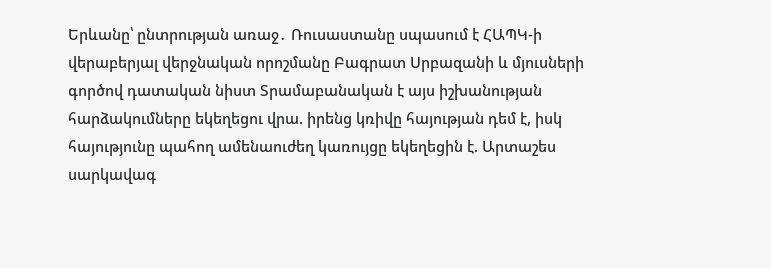Երևանը՝ ընտրության առաջ․ Ռուսաստանը սպասում է ՀԱՊԿ-ի վերաբերյալ վերջնական որոշմանը Բագրատ Սրբազանի և մյուսների գործով դատական նիստ Տրամաբանական է այս իշխանության հարձակումները եկեղեցու վրա. իրենց կռիվը հայության դեմ է, իսկ հայությունը պահող ամենաուժեղ կառույցը եկեղեցին է. Արտաշես սարկավագ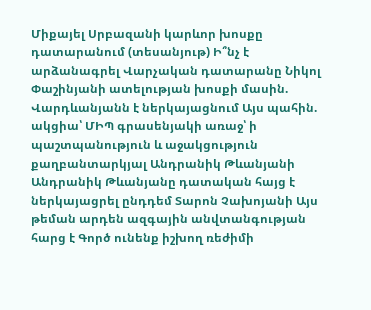Միքայել Սրբազանի կարևոր խոսքը դատարանում (տեսանյութ) Ի՞նչ է արձանագրել Վարչական դատարանը Նիկոլ Փաշինյանի ատելության խոսքի մասին. Վարդևանյանն է ներկայացնում Այս պահին. ակցիա՝ ՄԻՊ գրասենյակի առաջ՝ ի պաշտպանություն և աջակցություն քաղբանտարկյալ Անդրանիկ Թևանյանի Անդրանիկ Թևանյանը դատական հայց է ներկայացրել ընդդեմ Տարոն Չախոյանի Այս թեման արդեն ազգային անվտանգության հարց է Գործ ունենք իշխող ռեժիմի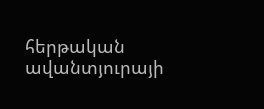հերթական ավանտյուրայի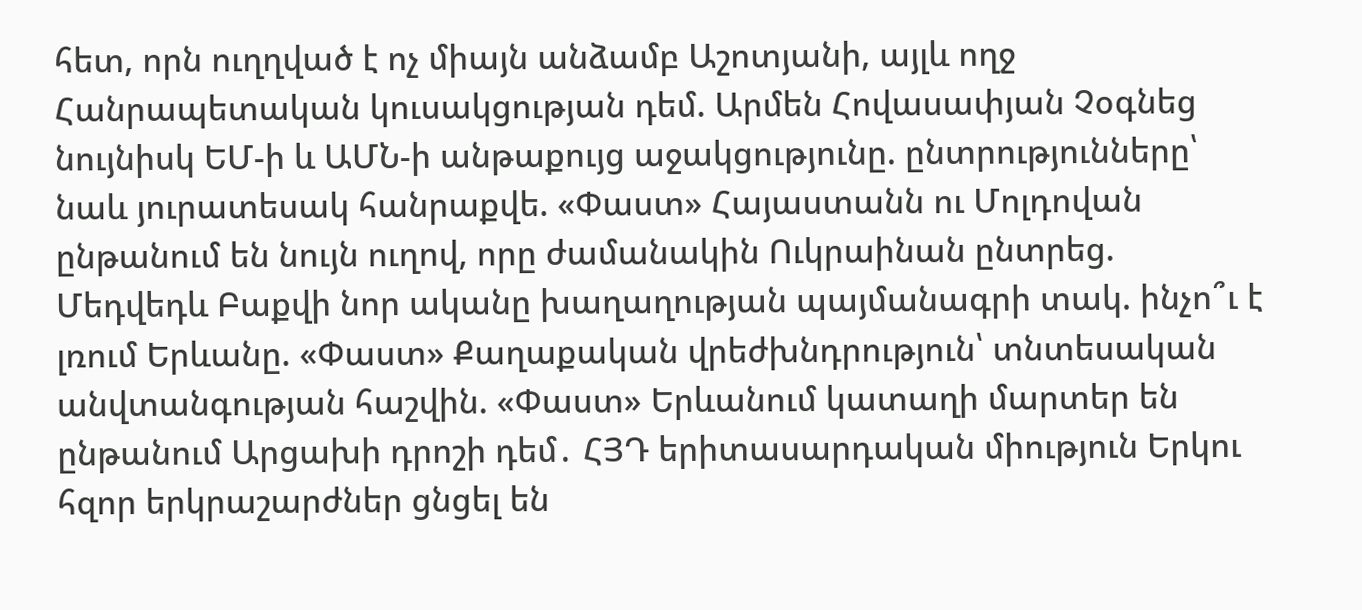հետ, որն ուղղված է ոչ միայն անձամբ Աշոտյանի, այլև ողջ Հանրապետական կուսակցության դեմ. Արմեն Հովասափյան Չօգնեց նույնիսկ ԵՄ-ի և ԱՄՆ-ի անթաքույց աջակցությունը. ընտրությունները՝ նաև յուրատեսակ հանրաքվե. «Փաստ» Հայաստանն ու Մոլդովան ընթանում են նույն ուղով, որը ժամանակին Ուկրաինան ընտրեց. Մեդվեդև Բաքվի նոր ականը խաղաղության պայմանագրի տակ. ինչո՞ւ է լռում Երևանը. «Փաստ» Քաղաքական վրեժխնդրություն՝ տնտեսական անվտանգության հաշվին. «Փաստ» Երևանում կատաղի մարտեր են ընթանում Արցախի դրոշի դեմ․ ՀՅԴ երիտասարդական միություն Երկու հզոր երկրաշարժներ ցնցել են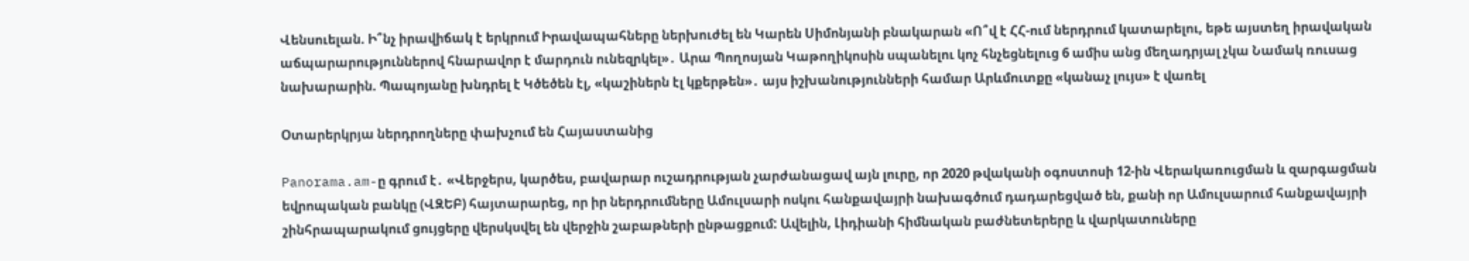Վենսուելան. Ի՞նչ իրավիճակ է երկրում Իրավապահները ներխուժել են Կարեն Սիմոնյանի բնակարան «Ո՞վ է ՀՀ-ում ներդրում կատարելու, եթե այստեղ իրավական աճպարարություններով հնարավոր է մարդուն ունեզրկել»․ Արա Պողոսյան Կաթողիկոսին սպանելու կոչ հնչեցնելուց 6 ամիս անց մեղադրյալ չկա Նամակ ռուսաց նախարարին. Պապոյանը խնդրել է Կծեծեն էլ, «կաշիներն էլ կքերթեն»․ այս իշխանությունների համար Արևմուտքը «կանաչ լույս» է վառել

Օտարերկրյա ներդրողները փախչում են Հայաստանից

Panorama.am-ը գրում է․ «Վերջերս, կարծես, բավարար ուշադրության չարժանացավ այն լուրը, որ 2020 թվականի օգոստոսի 12-ին Վերակառուցման և զարգացման եվրոպական բանկը (ՎԶԵԲ) հայտարարեց, որ իր ներդրումները Ամուլսարի ոսկու հանքավայրի նախագծում դադարեցված են, քանի որ Ամուլսարում հանքավայրի շինհրապարակում ցույցերը վերսկսվել են վերջին շաբաթների ընթացքում: Ավելին, Լիդիանի հիմնական բաժնետերերը և վարկատուները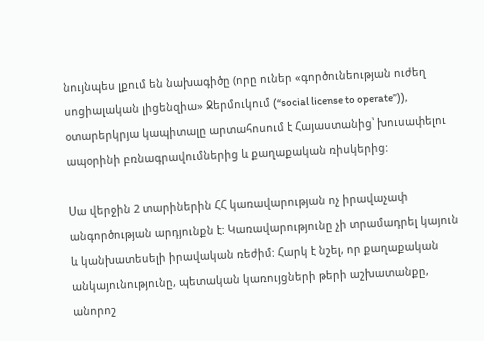նույնպես լքում են նախագիծը (որը ուներ «գործունեության ուժեղ սոցիալական լիցենզիա» Ջերմուկում (“social license to operate”)), օտարերկրյա կապիտալը արտահոսում է Հայաստանից՝ խուսափելու ապօրինի բռնագրավումներից և քաղաքական ռիսկերից:

Սա վերջին 2 տարիներին ՀՀ կառավարության ոչ իրավաչափ անգործության արդյունքն է: Կառավարությունը չի տրամադրել կայուն և կանխատեսելի իրավական ռեժիմ: Հարկ է նշել, որ քաղաքական անկայունությունը, պետական կառույցների թերի աշխատանքը, անորոշ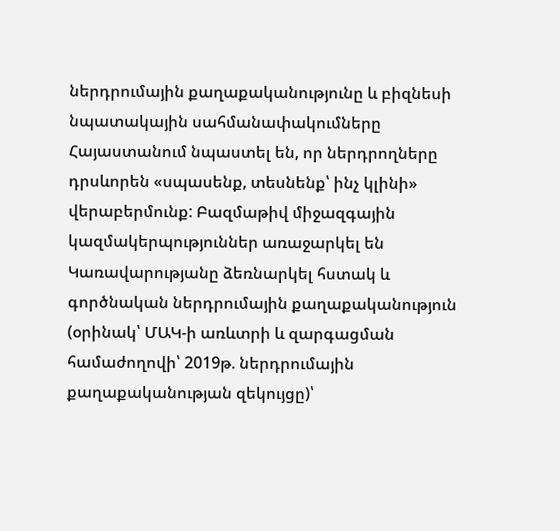ներդրումային քաղաքականությունը և բիզնեսի նպատակային սահմանափակումները Հայաստանում նպաստել են, որ ներդրողները դրսևորեն «սպասենք, տեսնենք՝ ինչ կլինի» վերաբերմունք: Բազմաթիվ միջազգային կազմակերպություններ առաջարկել են Կառավարությանը ձեռնարկել հստակ և գործնական ներդրումային քաղաքականություն (օրինակ՝ ՄԱԿ-ի առևտրի և զարգացման համաժողովի՝ 2019թ. ներդրումային քաղաքականության զեկույցը)՝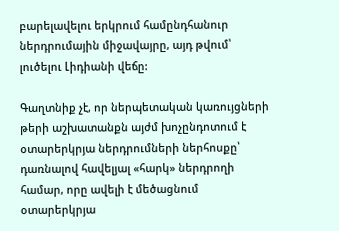բարելավելու երկրում համընդհանուր ներդրումային միջավայրը, այդ թվում՝ լուծելու Լիդիանի վեճը:

Գաղտնիք չէ, որ ներպետական կառույցների թերի աշխատանքն այժմ խոչընդոտում է օտարերկրյա ներդրումների ներհոսքը՝ դառնալով հավելյալ «հարկ» ներդրողի համար, որը ավելի է մեծացնում օտարերկրյա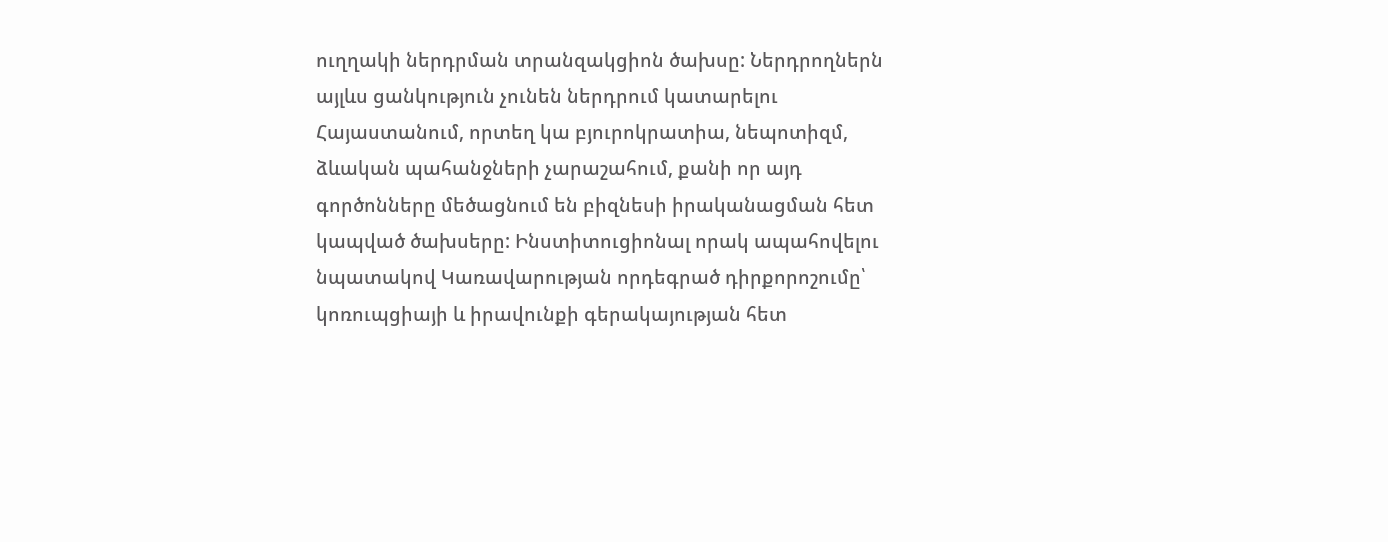ուղղակի ներդրման տրանզակցիոն ծախսը: Ներդրողներն այլևս ցանկություն չունեն ներդրում կատարելու Հայաստանում, որտեղ կա բյուրոկրատիա, նեպոտիզմ, ձևական պահանջների չարաշահում, քանի որ այդ գործոնները մեծացնում են բիզնեսի իրականացման հետ կապված ծախսերը: Ինստիտուցիոնալ որակ ապահովելու նպատակով Կառավարության որդեգրած դիրքորոշումը՝ կոռուպցիայի և իրավունքի գերակայության հետ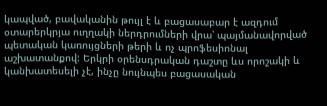կապված, բավականին թույլ է և բացասաբար է ազդում օտարերկրյա ուղղակի ներդրումների վրա՝ պայմանավորված պետական կառույցների թերի և ոչ պրոֆեսիոնալ աշխատանքով: Երկրի օրենսդրական դաշտը ևս որոշակի և կանխատեսելի չէ, ինչը նույնպես բացասական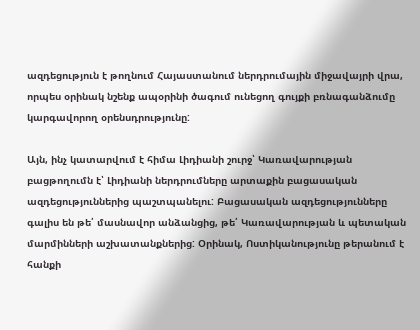ազդեցություն է թողնում Հայաստանում ներդրումային միջավայրի վրա, որպես օրինակ նշենք ապօրինի ծագում ունեցող գույքի բռնագանձումը կարգավորող օրենսդրությունը:

Այն, ինչ կատարվում է հիմա Լիդիանի շուրջ՝ Կառավարության բացթողումն է՝ Լիդիանի ներդրումները արտաքին բացասական ազդեցություններից պաշտպանելու: Բացասական ազդեցությունները գալիս են թե՛ մասնավոր անձանցից, թե՛ Կառավարության և պետական մարմինների աշխատանքներից: Օրինակ, Ոստիկանությունը թերանում է հանքի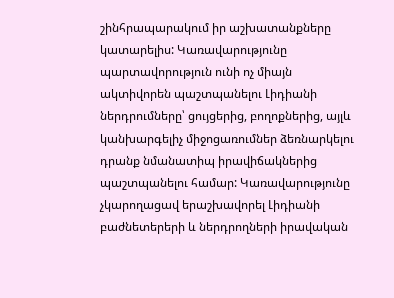շինհրապարակում իր աշխատանքները կատարելիս: Կառավարությունը պարտավորություն ունի ոչ միայն ակտիվորեն պաշտպանելու Լիդիանի ներդրումները՝ ցույցերից, բողոքներից, այլև կանխարգելիչ միջոցառումներ ձեռնարկելու դրանք նմանատիպ իրավիճակներից պաշտպանելու համար: Կառավարությունը չկարողացավ երաշխավորել Լիդիանի բաժնետերերի և ներդրողների իրավական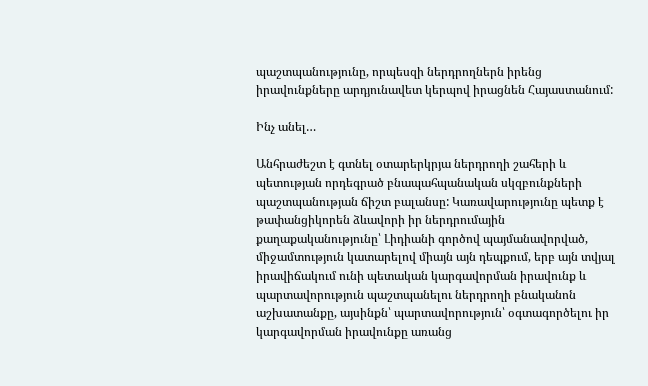պաշտպանությունը, որպեսզի ներդրողներն իրենց իրավունքները արդյունավետ կերպով իրացնեն Հայաստանում:

Ինչ անել…

Անհրաժեշտ է գտնել օտարերկրյա ներդրողի շահերի և պետության որդեգրած բնապահպանական սկզբունքների պաշտպանության ճիշտ բալանսը: Կառավարությունը պետք է թափանցիկորեն ձևավորի իր ներդրումային քաղաքականությունը՝ Լիդիանի գործով պայմանավորված, միջամտություն կատարելով միայն այն դեպքում, երբ այն տվյալ իրավիճակում ունի պետական կարգավորման իրավունք և պարտավորություն պաշտպանելու ներդրողի բնականոն աշխատանքը, այսինքն՝ պարտավորություն՝ օգտագործելու իր կարգավորման իրավունքը առանց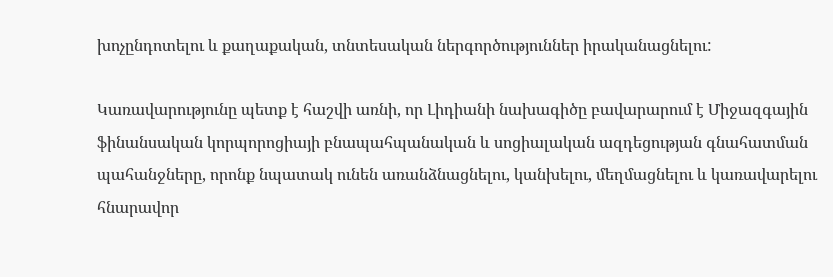խոչընդոտելու և քաղաքական, տնտեսական ներգործություններ իրականացնելու:

Կառավարությունը պետք է հաշվի առնի, որ Լիդիանի նախագիծը բավարարում է Միջազգային ֆինանսական կորպորոցիայի բնապահպանական և սոցիալական ազդեցության գնահատման պահանջները, որոնք նպատակ ունեն առանձնացնելու, կանխելու, մեղմացնելու և կառավարելու հնարավոր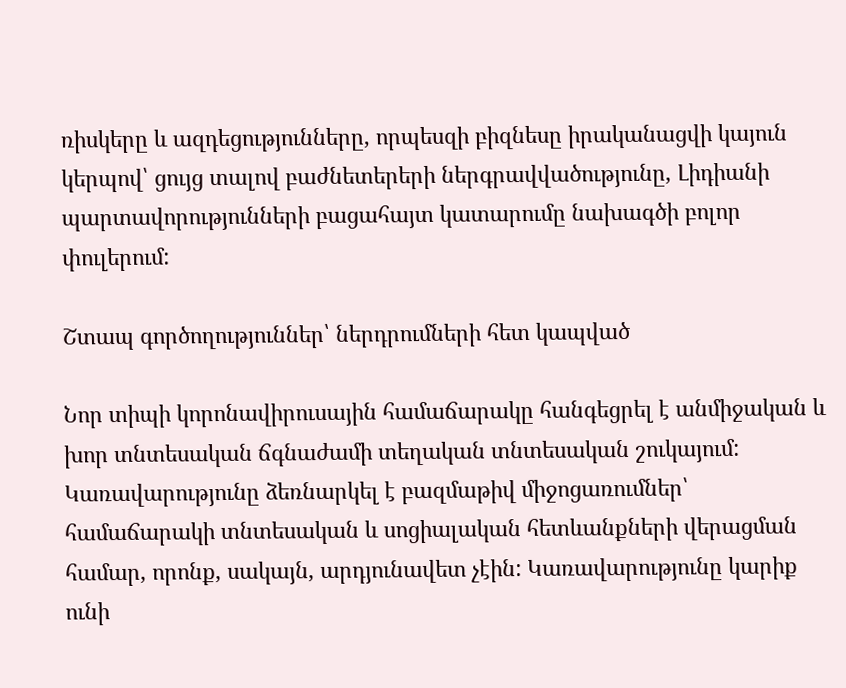ռիսկերը և ազդեցությունները, որպեսզի բիզնեսը իրականացվի կայուն կերպով՝ ցույց տալով բաժնետերերի ներգրավվածությունը, Լիդիանի պարտավորությունների բացահայտ կատարումը նախագծի բոլոր փուլերում:

Շտապ գործողություններ՝ ներդրումների հետ կապված

Նոր տիպի կորոնավիրուսային համաճարակը հանգեցրել է անմիջական և խոր տնտեսական ճգնաժամի տեղական տնտեսական շուկայում: Կառավարությունը ձեռնարկել է բազմաթիվ միջոցառումներ՝ համաճարակի տնտեսական և սոցիալական հետևանքների վերացման համար, որոնք, սակայն, արդյունավետ չէին: Կառավարությունը կարիք ունի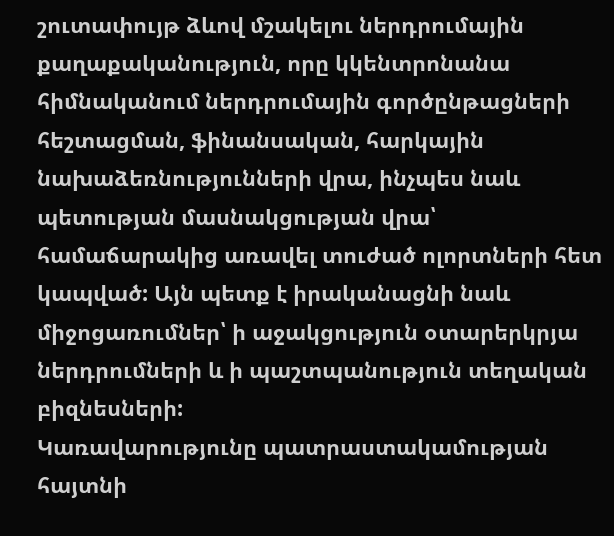շուտափույթ ձևով մշակելու ներդրումային քաղաքականություն, որը կկենտրոնանա հիմնականում ներդրումային գործընթացների հեշտացման, ֆինանսական, հարկային նախաձեռնությունների վրա, ինչպես նաև պետության մասնակցության վրա՝ համաճարակից առավել տուժած ոլորտների հետ կապված: Այն պետք է իրականացնի նաև միջոցառումներ՝ ի աջակցություն օտարերկրյա ներդրումների և ի պաշտպանություն տեղական բիզնեսների:
Կառավարությունը պատրաստակամության հայտնի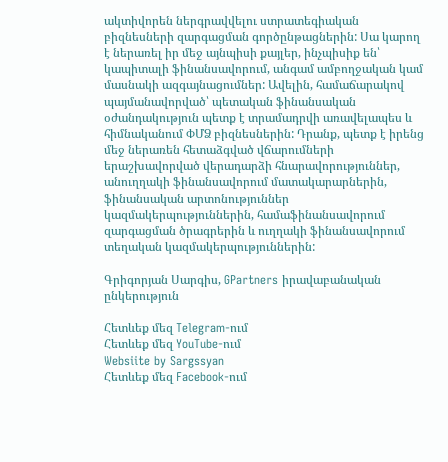ակտիվորեն ներգրավվելու ստրատեգիական բիզնեսների զարգացման գործընթացներին: Սա կարող է ներառել իր մեջ այնպիսի քայլեր, ինչպիսիք են՝ կապիտալի ֆինանսավորում, անգամ ամբողջական կամ մասնակի ազգայնացումներ: Ավելին, համաճարակով պայմանավորված՝ պետական ֆինանսական օժանդակություն պետք է տրամադրվի առավելապես և հիմնականում ՓՄՁ բիզնեսներին: Դրանք, պետք է իրենց մեջ ներառեն հետաձգված վճարումների երաշխավորված վերադարձի հնարավորություններ, անուղղակի ֆինանսավորում մատակարարներին, ֆինանսական արտոնություններ կազմակերպություններին, համաֆինանսավորում զարգացման ծրագրերին և ուղղակի ֆինանսավորում տեղական կազմակերպություններին:

Գրիգորյան Սարգիս, GPartners իրավաբանական ընկերություն

Հետևեք մեզ Telegram-ում
Հետևեք մեզ YouTube-ում
Websiite by Sargssyan
Հետևեք մեզ Facebook-ում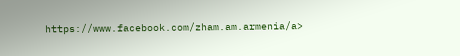https://www.facebook.com/zham.am.armenia/a>